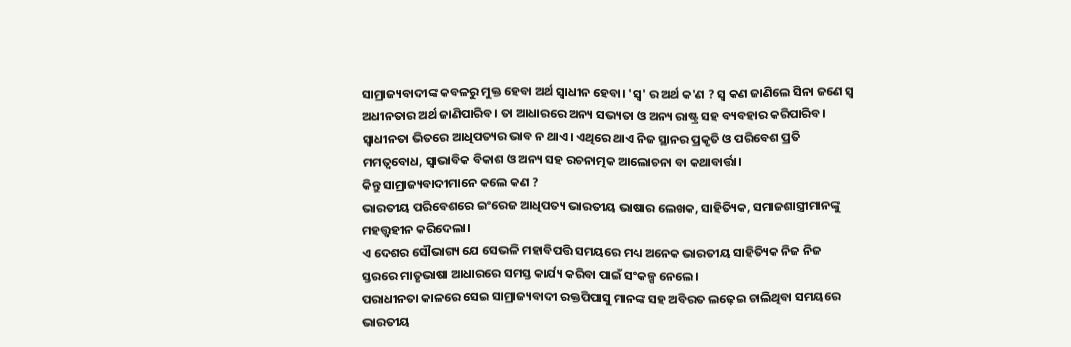ସାମ୍ରାଜ୍ୟବାଦୀଙ୍କ କବଳରୁ ମୁକ୍ତ ହେବା ଅର୍ଥ ସ୍ୱାଧୀନ ହେବା। 'ସ୍ୱ' ର ଅର୍ଥ କ'ଣ ? ସ୍ୱ କଣ ଜାଣିଲେ ସିନା ଜଣେ ସ୍ୱ ଅଧୀନତାର ଅର୍ଥ ଜାଣିପାରିବ। ତା ଆଧାରରେ ଅନ୍ୟ ସଭ୍ୟତା ଓ ଅନ୍ୟ ରାଷ୍ଟ୍ର ସହ ବ୍ୟବହାର କରିପାରିବ।
ସ୍ବାଧୀନତା ଭିତରେ ଆଧିପତ୍ୟର ଭାବ ନ ଥାଏ। ଏଥିରେ ଥାଏ ନିଜ ସ୍ଥାନର ପ୍ରକୃତି ଓ ପରିବେଶ ପ୍ରତି ମମତ୍ୱବୋଧ, ସ୍ୱାଭାବିକ ବିକାଶ ଓ ଅନ୍ୟ ସହ ରଚନାତ୍ମକ ଆଲୋଚନା ବା କଥାବାର୍ତ୍ତା।
କିନ୍ତୁ ସାମ୍ରାଜ୍ୟବାଦୀମାନେ କଲେ କଣ ?
ଭାରତୀୟ ପରିବେଶରେ ଇଂରେଜ ଆଧିପତ୍ୟ ଭାରତୀୟ ଭାଷାର ଲେଖକ, ସାହିତ୍ୟିକ, ସମାଜଶାସ୍ତ୍ରୀମାନଙ୍କୁ ମହତ୍ତ୍ୱହୀନ କରିଦେଲା।
ଏ ଦେଶର ସୌଭାଗ୍ୟ ଯେ ସେଭଳି ମହାବିପତ୍ତି ସମୟରେ ମଧ୍ୟ ଅନେକ ଭାରତୀୟ ସାହିତ୍ୟିକ ନିଜ ନିଜ ସ୍ତରରେ ମାତୃଭାଷା ଆଧାରରେ ସମସ୍ତ କାର୍ଯ୍ୟ କରିବା ପାଇଁ ସଂକଳ୍ପ ନେଲେ।
ପରାଧୀନତା କାଳରେ ସେଇ ସାମ୍ରାଜ୍ୟବାଦୀ ରକ୍ତପିପାସୁ ମାନଙ୍କ ସହ ଅବିରତ ଲଢ଼େଇ ଚାଲିଥିବା ସମୟରେ ଭାରତୀୟ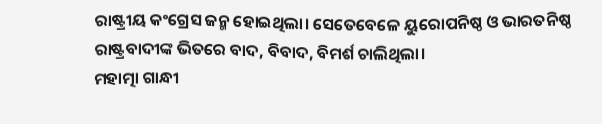ରାଷ୍ଟ୍ରୀୟ କଂଗ୍ରେସ ଜନ୍ମ ହୋଇଥିଲା। ସେତେବେଳେ ୟୁରୋପନିଷ୍ଠ ଓ ଭାରତନିଷ୍ଠ ରାଷ୍ଟ୍ରବାଦୀଙ୍କ ଭିତରେ ବାଦ, ବିବାଦ, ବିମର୍ଶ ଚାଲିଥିଲା।
ମହାତ୍ମା ଗାନ୍ଧୀ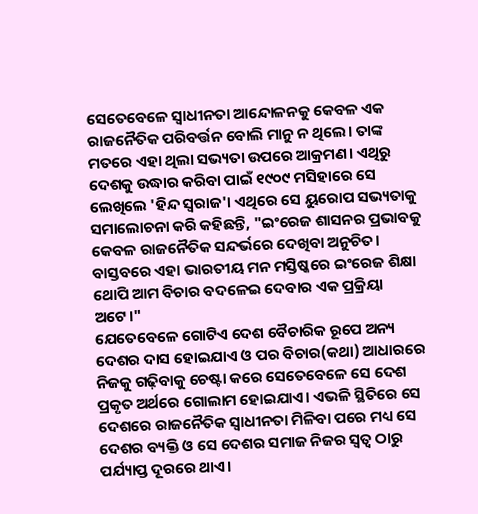ସେତେବେଳେ ସ୍ୱାଧୀନତା ଆନ୍ଦୋଳନକୁ କେବଳ ଏକ ରାଜନୈତିକ ପରିବର୍ତ୍ତନ ବୋଲି ମାନୁ ନ ଥିଲେ। ତାଙ୍କ ମତରେ ଏହା ଥିଲା ସଭ୍ୟତା ଉପରେ ଆକ୍ରମଣ। ଏଥିରୁ ଦେଶକୁ ଉଦ୍ଧାର କରିବା ପାଇଁ ୧୯୦୯ ମସିହାରେ ସେ ଲେଖିଲେ 'ହିନ୍ଦ ସ୍ୱରାଜ'। ଏଥିରେ ସେ ୟୁରୋପ ସଭ୍ୟତାକୁ ସମାଲୋଚନା କରି କହିଛନ୍ତି, "ଇଂରେଜ ଶାସନର ପ୍ରଭାବକୁ କେବଳ ରାଜନୈତିକ ସନ୍ଦର୍ଭରେ ଦେଖିବା ଅନୁଚିତ। ବାସ୍ତବରେ ଏହା ଭାରତୀୟ ମନ ମସ୍ତିଷ୍କରେ ଇଂରେଜ ଶିକ୍ଷା ଥୋପି ଆମ ବିଚାର ବଦଳେଇ ଦେବାର ଏକ ପ୍ରକ୍ରିୟା ଅଟେ।"
ଯେତେବେଳେ ଗୋଟିଏ ଦେଶ ବୈଚାରିକ ରୂପେ ଅନ୍ୟ ଦେଶର ଦାସ ହୋଇଯାଏ ଓ ପର ବିଚାର(କଥା) ଆଧାରରେ ନିଜକୁ ଗଢ଼ିବାକୁ ଚେଷ୍ଟା କରେ ସେତେବେଳେ ସେ ଦେଶ ପ୍ରକୃତ ଅର୍ଥରେ ଗୋଲାମ ହୋଇଯାଏ। ଏଭଳି ସ୍ଥିତିରେ ସେ ଦେଶରେ ରାଜନୈତିକ ସ୍ୱାଧୀନତା ମିଳିବା ପରେ ମଧ୍ୟ ସେ ଦେଶର ବ୍ୟକ୍ତି ଓ ସେ ଦେଶର ସମାଜ ନିଜର ସ୍ୱତ୍ୱ ଠାରୁ ପର୍ଯ୍ୟାପ୍ତ ଦୂରରେ ଥାଏ।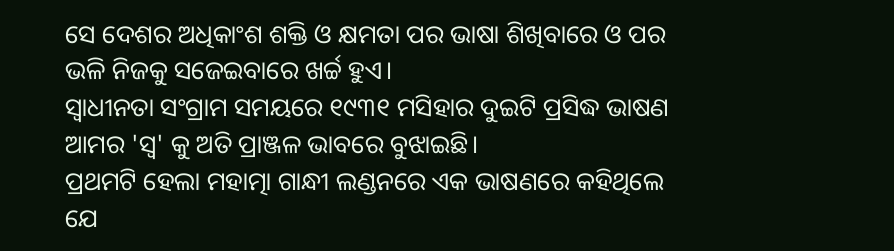ସେ ଦେଶର ଅଧିକାଂଶ ଶକ୍ତି ଓ କ୍ଷମତା ପର ଭାଷା ଶିଖିବାରେ ଓ ପର ଭଳି ନିଜକୁ ସଜେଇବାରେ ଖର୍ଚ୍ଚ ହୁଏ।
ସ୍ୱାଧୀନତା ସଂଗ୍ରାମ ସମୟରେ ୧୯୩୧ ମସିହାର ଦୁଇଟି ପ୍ରସିଦ୍ଧ ଭାଷଣ ଆମର 'ସ୍ୱ' କୁ ଅତି ପ୍ରାଞ୍ଜଳ ଭାବରେ ବୁଝାଇଛି।
ପ୍ରଥମଟି ହେଲା ମହାତ୍ମା ଗାନ୍ଧୀ ଲଣ୍ଡନରେ ଏକ ଭାଷଣରେ କହିଥିଲେ ଯେ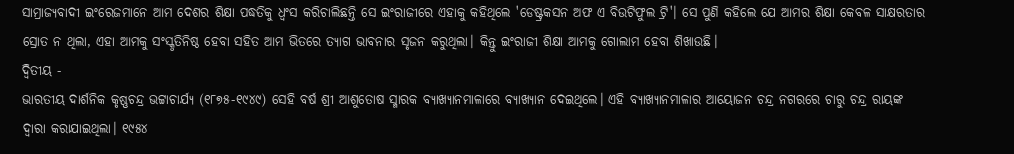ସାମ୍ରାଜ୍ୟବାଦୀ ଇଂରେଜମାନେ ଆମ ଦେଶର ଶିକ୍ଷା ପଦ୍ଧତିକୁ ଧ୍ୱଂସ କରିଚାଲିଛନ୍ତି ସେ ଇଂରାଜୀରେ ଏହାକୁ କହିଥିଲେ 'ଡେଷ୍ଟ୍ରକସନ ଅଫ ଏ ବିଉଟିଫୁଲ ଟ୍ରି'। ସେ ପୁଣି କହିଲେ ଯେ ଆମର ଶିକ୍ଷା କେବଳ ସାକ୍ଷରତାର ସ୍ରୋତ ନ ଥିଲା, ଏହା ଆମକୁ ସଂସ୍କୃତିନିଷ୍ଠ ହେବା ସହିତ ଆମ ଭିତରେ ତ୍ୟାଗ ଭାବନାର ସୃଜନ କରୁଥିଲା। କିନ୍ତୁ ଇଂରାଜୀ ଶିକ୍ଷା ଆମକୁ ଗୋଲାମ ହେବା ଶିଖାଉଛି।
ଦ୍ଵିତୀୟ -
ଭାରତୀୟ ଦାର୍ଶନିକ କୃଷ୍ଣଚନ୍ଦ୍ର ଭଟ୍ଟାଚାର୍ଯ୍ୟ (୧୮୭୫-୧୯୪୯) ସେହି ବର୍ଷ ଶ୍ରୀ ଆଶୁତୋଷ ସ୍ମାରକ ବ୍ୟାଖ୍ୟାନମାଳାରେ ବ୍ୟାଖ୍ୟାନ ଦେଇଥିଲେ। ଏହି ବ୍ୟାଖ୍ୟାନମାଳାର ଆୟୋଜନ ଚନ୍ଦ୍ର ନଗରରେ ଚାରୁ ଚନ୍ଦ୍ର ରାୟଙ୍କ ଦ୍ୱାରା କରାଯାଇଥିଲା। ୧୯୫୪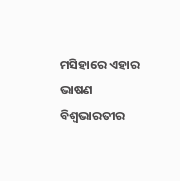ମସିହାରେ ଏହାର ଭାଷଣ ବିଶ୍ୱଭାରତୀର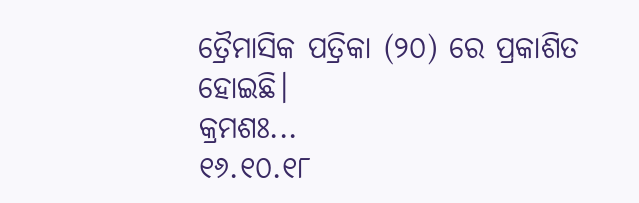ତ୍ରୈମାସିକ ପତ୍ରିକା (୨୦) ରେ ପ୍ରକାଶିତ ହୋଇଛି।
କ୍ରମଶଃ...
୧୬.୧୦.୧୮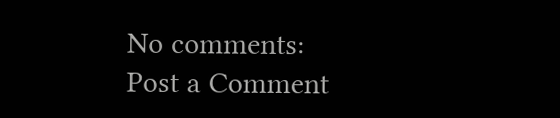No comments:
Post a Comment